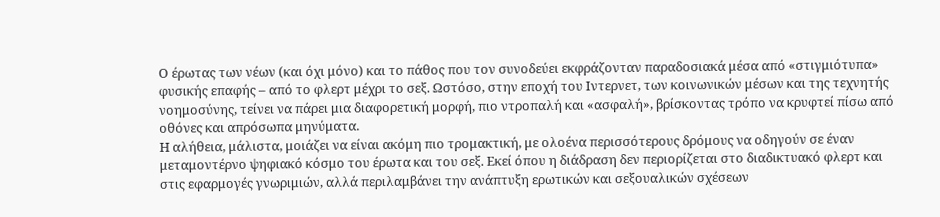Ο έρωτας των νέων (και όχι μόνο) και το πάθος που τον συνοδεύει εκφράζονταν παραδοσιακά μέσα από «στιγμιότυπα» φυσικής επαφής – από το φλερτ μέχρι το σεξ. Ωστόσο, στην εποχή του Ιντερνετ, των κοινωνικών μέσων και της τεχνητής νοημοσύνης, τείνει να πάρει μια διαφορετική μορφή, πιο ντροπαλή και «ασφαλή», βρίσκοντας τρόπο να κρυφτεί πίσω από οθόνες και απρόσωπα μηνύματα.
Η αλήθεια, μάλιστα, μοιάζει να είναι ακόμη πιο τρομακτική, με ολοένα περισσότερους δρόμους να οδηγούν σε έναν μεταμοντέρνο ψηφιακό κόσμο του έρωτα και του σεξ. Εκεί όπου η διάδραση δεν περιορίζεται στο διαδικτυακό φλερτ και στις εφαρμογές γνωριμιών, αλλά περιλαμβάνει την ανάπτυξη ερωτικών και σεξουαλικών σχέσεων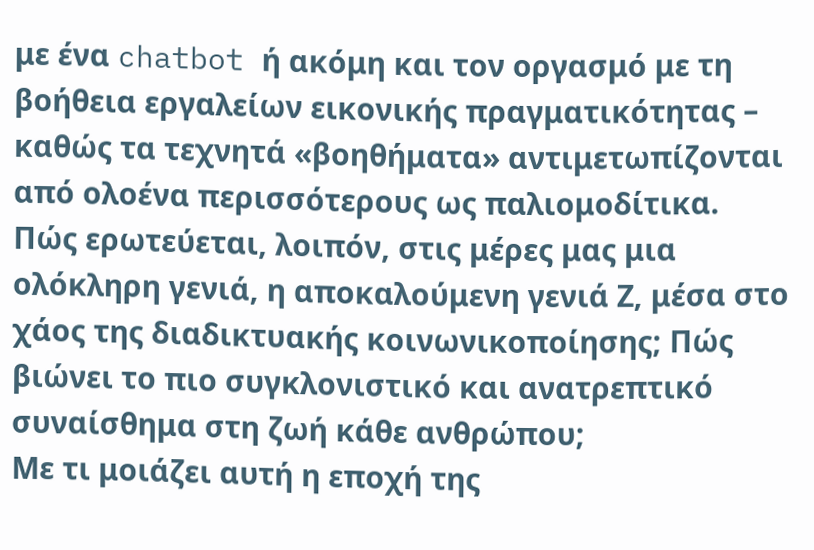με ένα chatbot ή ακόμη και τον οργασμό με τη βοήθεια εργαλείων εικονικής πραγματικότητας – καθώς τα τεχνητά «βοηθήματα» αντιμετωπίζονται από ολοένα περισσότερους ως παλιομοδίτικα.
Πώς ερωτεύεται, λοιπόν, στις μέρες μας μια ολόκληρη γενιά, η αποκαλούμενη γενιά Ζ, μέσα στο χάος της διαδικτυακής κοινωνικοποίησης; Πώς βιώνει το πιο συγκλονιστικό και ανατρεπτικό συναίσθημα στη ζωή κάθε ανθρώπου;
Με τι μοιάζει αυτή η εποχή της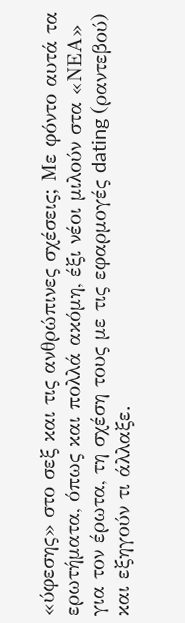«ύφεσης» στο σεξ και τις ανθρώπινες σχέσεις; Με φόντο αυτά τα ερωτήματα, όπως και πολλά ακόμη, έξι νέοι μιλούν στα «ΝΕΑ» για τον έρωτα, τη σχέση τους με τις εφαρμογές dating (ραντεβού) και εξηγούν τι άλλαξε.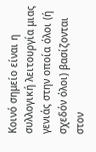Κοινό σημείο είναι η συλλογική λειτουργία μιας γενιάς στην οποία όλοι (ή σχεδόν όλοι) βασίζονται στον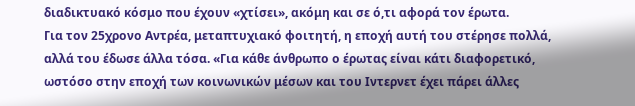διαδικτυακό κόσμο που έχουν «χτίσει», ακόμη και σε ό,τι αφορά τον έρωτα.
Για τον 25χρονο Αντρέα, μεταπτυχιακό φοιτητή, η εποχή αυτή του στέρησε πολλά, αλλά του έδωσε άλλα τόσα. «Για κάθε άνθρωπο ο έρωτας είναι κάτι διαφορετικό, ωστόσο στην εποχή των κοινωνικών μέσων και του Ιντερνετ έχει πάρει άλλες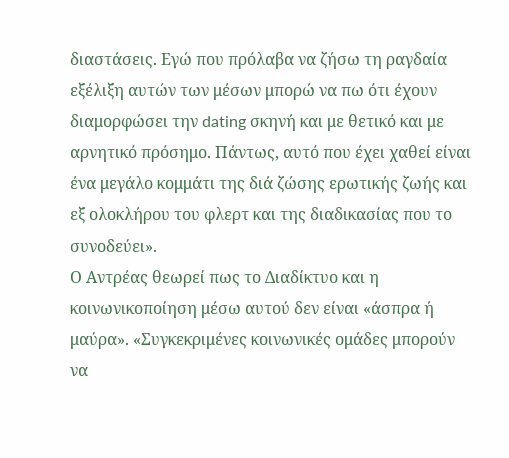διαστάσεις. Εγώ που πρόλαβα να ζήσω τη ραγδαία εξέλιξη αυτών των μέσων μπορώ να πω ότι έχουν διαμορφώσει την dating σκηνή και με θετικό και με αρνητικό πρόσημο. Πάντως, αυτό που έχει χαθεί είναι ένα μεγάλο κομμάτι της διά ζώσης ερωτικής ζωής και εξ ολοκλήρου του φλερτ και της διαδικασίας που το συνοδεύει».
Ο Αντρέας θεωρεί πως το Διαδίκτυο και η κοινωνικοποίηση μέσω αυτού δεν είναι «άσπρα ή μαύρα». «Συγκεκριμένες κοινωνικές ομάδες μπορούν να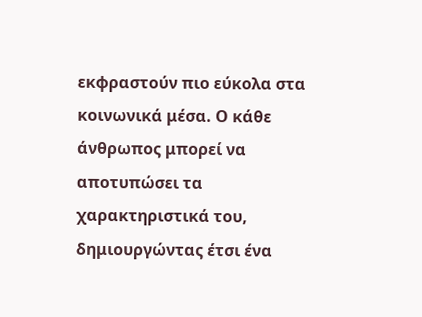εκφραστούν πιο εύκολα στα κοινωνικά μέσα. Ο κάθε άνθρωπος μπορεί να αποτυπώσει τα χαρακτηριστικά του, δημιουργώντας έτσι ένα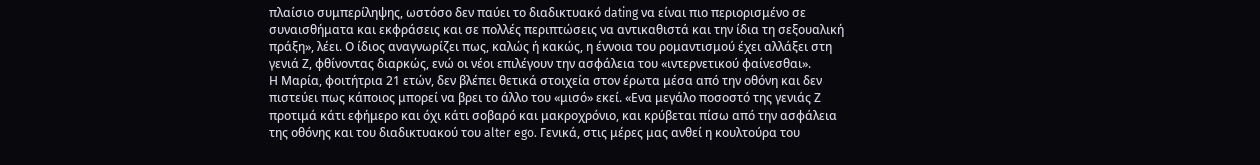πλαίσιο συμπερίληψης, ωστόσο δεν παύει το διαδικτυακό dating να είναι πιο περιορισμένο σε συναισθήματα και εκφράσεις και σε πολλές περιπτώσεις να αντικαθιστά και την ίδια τη σεξουαλική πράξη», λέει. Ο ίδιος αναγνωρίζει πως, καλώς ή κακώς, η έννοια του ρομαντισμού έχει αλλάξει στη γενιά Ζ, φθίνοντας διαρκώς, ενώ οι νέοι επιλέγουν την ασφάλεια του «ιντερνετικού φαίνεσθαι».
Η Μαρία, φοιτήτρια 21 ετών, δεν βλέπει θετικά στοιχεία στον έρωτα μέσα από την οθόνη και δεν πιστεύει πως κάποιος μπορεί να βρει το άλλο του «μισό» εκεί. «Ενα μεγάλο ποσοστό της γενιάς Ζ προτιμά κάτι εφήμερο και όχι κάτι σοβαρό και μακροχρόνιο, και κρύβεται πίσω από την ασφάλεια της οθόνης και του διαδικτυακού του alter ego. Γενικά, στις μέρες μας ανθεί η κουλτούρα του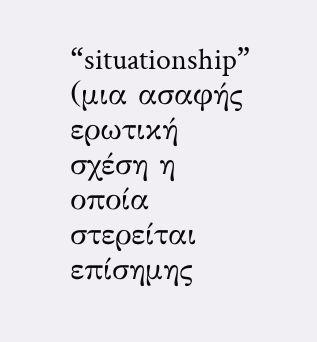“situationship” (μια ασαφής ερωτική σχέση η οποία στερείται επίσημης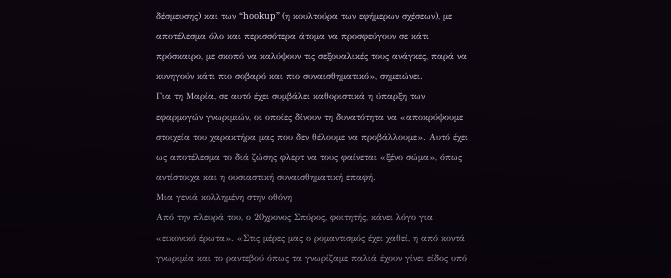δέσμευσης) και των “hookup” (η κουλτούρα των εφήμερων σχέσεων), με αποτέλεσμα όλο και περισσότερα άτομα να προσφεύγουν σε κάτι πρόσκαιρο, με σκοπό να καλύψουν τις σεξουαλικές τους ανάγκες, παρά να κυνηγούν κάτι πιο σοβαρό και πιο συναισθηματικό», σημειώνει.
Για τη Μαρία, σε αυτό έχει συμβάλει καθοριστικά η ύπαρξη των εφαρμογών γνωριμιών, οι οποίες δίνουν τη δυνατότητα να «αποκρύψουμε στοιχεία του χαρακτήρα μας που δεν θέλουμε να προβάλλουμε». Αυτό έχει ως αποτέλεσμα το διά ζώσης φλερτ να τους φαίνεται «ξένο σώμα», όπως αντίστοιχα και η ουσιαστική συναισθηματική επαφή.
Μια γενιά κολλημένη στην οθόνη
Από την πλευρά του, ο 20χρονος Σπύρος, φοιτητής, κάνει λόγο για «εικονικό έρωτα». «Στις μέρες μας ο ρομαντισμός έχει χαθεί, η από κοντά γνωριμία και το ραντεβού όπως τα γνωρίζαμε παλιά έχουν γίνει είδος υπό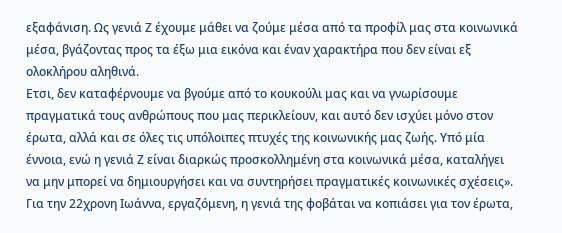εξαφάνιση. Ως γενιά Ζ έχουμε μάθει να ζούμε μέσα από τα προφίλ μας στα κοινωνικά μέσα, βγάζοντας προς τα έξω μια εικόνα και έναν χαρακτήρα που δεν είναι εξ ολοκλήρου αληθινά.
Ετσι, δεν καταφέρνουμε να βγούμε από το κουκούλι μας και να γνωρίσουμε πραγματικά τους ανθρώπους που μας περικλείουν, και αυτό δεν ισχύει μόνο στον έρωτα, αλλά και σε όλες τις υπόλοιπες πτυχές της κοινωνικής μας ζωής. Υπό μία έννοια, ενώ η γενιά Ζ είναι διαρκώς προσκολλημένη στα κοινωνικά μέσα, καταλήγει να μην μπορεί να δημιουργήσει και να συντηρήσει πραγματικές κοινωνικές σχέσεις».
Για την 22χρονη Ιωάννα, εργαζόμενη, η γενιά της φοβάται να κοπιάσει για τον έρωτα,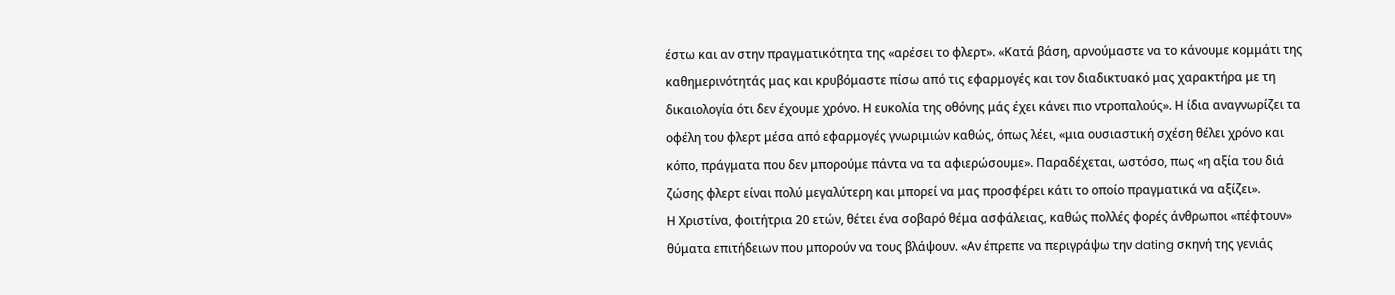έστω και αν στην πραγματικότητα της «αρέσει το φλερτ». «Κατά βάση, αρνούμαστε να το κάνουμε κομμάτι της καθημερινότητάς μας και κρυβόμαστε πίσω από τις εφαρμογές και τον διαδικτυακό μας χαρακτήρα με τη δικαιολογία ότι δεν έχουμε χρόνο. Η ευκολία της οθόνης μάς έχει κάνει πιο ντροπαλούς». Η ίδια αναγνωρίζει τα οφέλη του φλερτ μέσα από εφαρμογές γνωριμιών καθώς, όπως λέει, «μια ουσιαστική σχέση θέλει χρόνο και κόπο, πράγματα που δεν μπορούμε πάντα να τα αφιερώσουμε». Παραδέχεται, ωστόσο, πως «η αξία του διά ζώσης φλερτ είναι πολύ μεγαλύτερη και μπορεί να μας προσφέρει κάτι το οποίο πραγματικά να αξίζει».
Η Χριστίνα, φοιτήτρια 20 ετών, θέτει ένα σοβαρό θέμα ασφάλειας, καθώς πολλές φορές άνθρωποι «πέφτουν» θύματα επιτήδειων που μπορούν να τους βλάψουν. «Αν έπρεπε να περιγράψω την dating σκηνή της γενιάς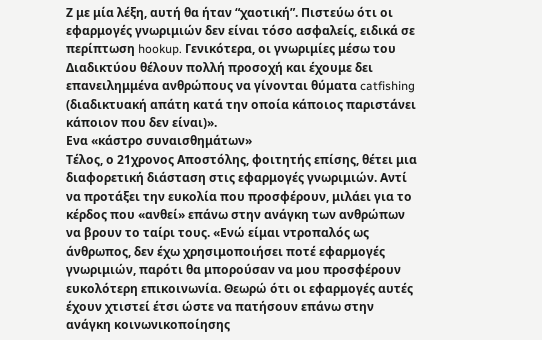Ζ με μία λέξη, αυτή θα ήταν “χαοτική”. Πιστεύω ότι οι εφαρμογές γνωριμιών δεν είναι τόσο ασφαλείς, ειδικά σε περίπτωση hookup. Γενικότερα, οι γνωριμίες μέσω του Διαδικτύου θέλουν πολλή προσοχή και έχουμε δει επανειλημμένα ανθρώπους να γίνονται θύματα catfishing (διαδικτυακή απάτη κατά την οποία κάποιος παριστάνει κάποιον που δεν είναι)».
Ενα «κάστρο συναισθημάτων»
Τέλος, ο 21χρονος Αποστόλης, φοιτητής επίσης, θέτει μια διαφορετική διάσταση στις εφαρμογές γνωριμιών. Αντί να προτάξει την ευκολία που προσφέρουν, μιλάει για το κέρδος που «ανθεί» επάνω στην ανάγκη των ανθρώπων να βρουν το ταίρι τους. «Ενώ είμαι ντροπαλός ως άνθρωπος, δεν έχω χρησιμοποιήσει ποτέ εφαρμογές γνωριμιών, παρότι θα μπορούσαν να μου προσφέρουν ευκολότερη επικοινωνία. Θεωρώ ότι οι εφαρμογές αυτές έχουν χτιστεί έτσι ώστε να πατήσουν επάνω στην ανάγκη κοινωνικοποίησης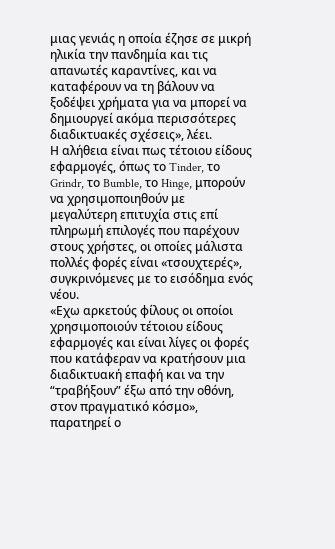μιας γενιάς η οποία έζησε σε μικρή ηλικία την πανδημία και τις απανωτές καραντίνες, και να καταφέρουν να τη βάλουν να ξοδέψει χρήματα για να μπορεί να δημιουργεί ακόμα περισσότερες διαδικτυακές σχέσεις», λέει.
Η αλήθεια είναι πως τέτοιου είδους εφαρμογές, όπως το Tinder, το Grindr, το Bumble, το Hinge, μπορούν να χρησιμοποιηθούν με μεγαλύτερη επιτυχία στις επί πληρωμή επιλογές που παρέχουν στους χρήστες, οι οποίες μάλιστα πολλές φορές είναι «τσουχτερές», συγκρινόμενες με το εισόδημα ενός νέου.
«Εχω αρκετούς φίλους οι οποίοι χρησιμοποιούν τέτοιου είδους εφαρμογές και είναι λίγες οι φορές που κατάφεραν να κρατήσουν μια διαδικτυακή επαφή και να την “τραβήξουν” έξω από την οθόνη, στον πραγματικό κόσμο», παρατηρεί ο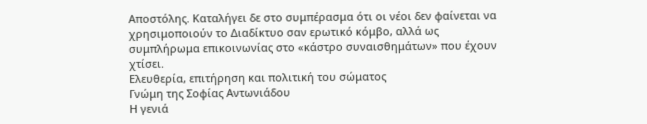Αποστόλης. Καταλήγει δε στο συμπέρασμα ότι οι νέοι δεν φαίνεται να χρησιμοποιούν το Διαδίκτυο σαν ερωτικό κόμβο, αλλά ως συμπλήρωμα επικοινωνίας στο «κάστρο συναισθημάτων» που έχουν χτίσει.
Eλευθερία, επιτήρηση και πολιτική του σώματος
Γνώμη της Σοφίας Αντωνιάδου
Η γενιά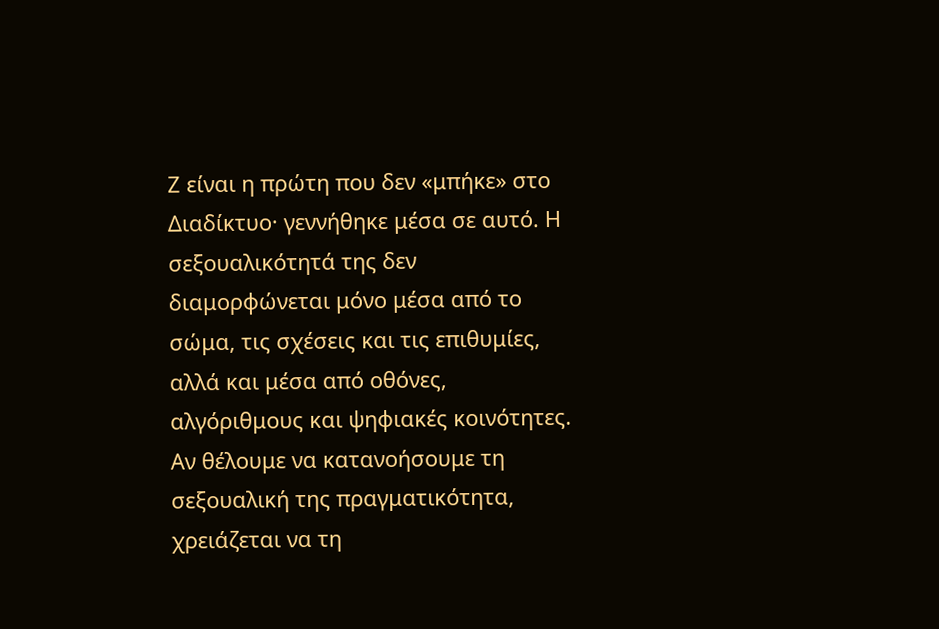Ζ είναι η πρώτη που δεν «μπήκε» στο Διαδίκτυο· γεννήθηκε μέσα σε αυτό. Η σεξουαλικότητά της δεν διαμορφώνεται μόνο μέσα από το σώμα, τις σχέσεις και τις επιθυμίες, αλλά και μέσα από οθόνες, αλγόριθμους και ψηφιακές κοινότητες. Αν θέλουμε να κατανοήσουμε τη σεξουαλική της πραγματικότητα, χρειάζεται να τη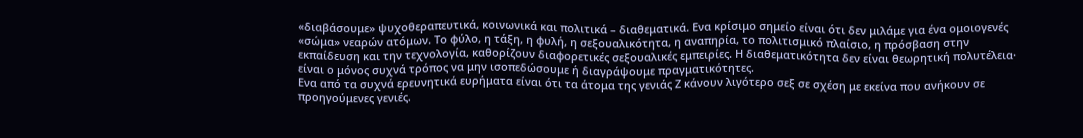«διαβάσουμε» ψυχοθεραπευτικά, κοινωνικά και πολιτικά – διαθεματικά. Ενα κρίσιμο σημείο είναι ότι δεν μιλάμε για ένα ομοιογενές «σώμα» νεαρών ατόμων. Το φύλο, η τάξη, η φυλή, η σεξουαλικότητα, η αναπηρία, το πολιτισμικό πλαίσιο, η πρόσβαση στην εκπαίδευση και την τεχνολογία, καθορίζουν διαφορετικές σεξουαλικές εμπειρίες. Η διαθεματικότητα δεν είναι θεωρητική πολυτέλεια· είναι ο μόνος συχνά τρόπος να μην ισοπεδώσουμε ή διαγράψουμε πραγματικότητες.
Ενα από τα συχνά ερευνητικά ευρήματα είναι ότι τα άτομα της γενιάς Ζ κάνουν λιγότερο σεξ σε σχέση με εκείνα που ανήκουν σε προηγούμενες γενιές.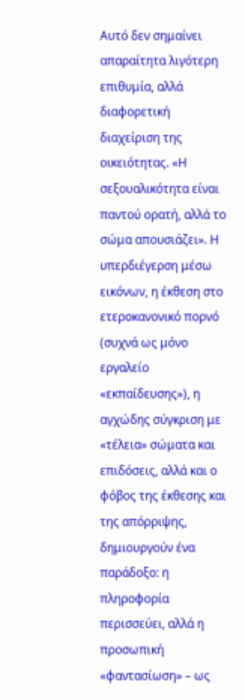Αυτό δεν σημαίνει απαραίτητα λιγότερη επιθυμία, αλλά διαφορετική διαχείριση της οικειότητας. «Η σεξουαλικότητα είναι παντού ορατή, αλλά το σώμα απουσιάζει». Η υπερδιέγερση μέσω εικόνων, η έκθεση στο ετεροκανονικό πορνό (συχνά ως μόνο εργαλείο «εκπαίδευσης»), η αγχώδης σύγκριση με «τέλεια» σώματα και επιδόσεις, αλλά και ο φόβος της έκθεσης και της απόρριψης, δημιουργούν ένα παράδοξο: η πληροφορία περισσεύει, αλλά η προσωπική «φαντασίωση» – ως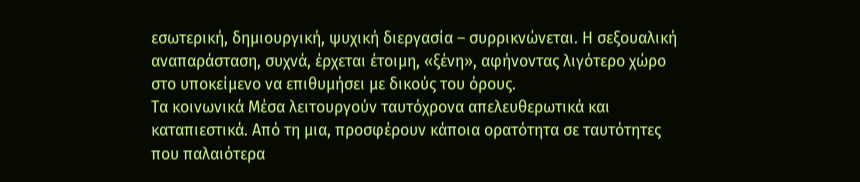εσωτερική, δημιουργική, ψυχική διεργασία – συρρικνώνεται. Η σεξουαλική αναπαράσταση, συχνά, έρχεται έτοιμη, «ξένη», αφήνοντας λιγότερο χώρο στο υποκείμενο να επιθυμήσει με δικούς του όρους.
Τα κοινωνικά Μέσα λειτουργούν ταυτόχρονα απελευθερωτικά και καταπιεστικά. Από τη μια, προσφέρουν κάποια ορατότητα σε ταυτότητες που παλαιότερα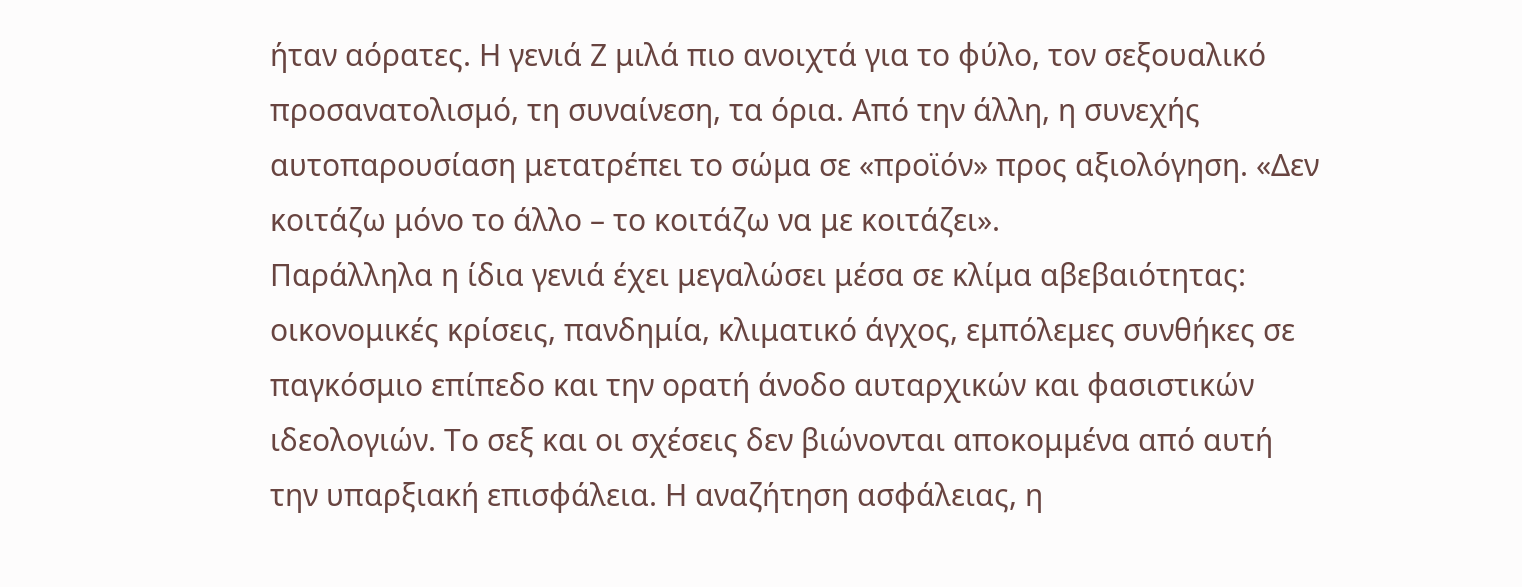ήταν αόρατες. Η γενιά Ζ μιλά πιο ανοιχτά για το φύλο, τον σεξουαλικό προσανατολισμό, τη συναίνεση, τα όρια. Από την άλλη, η συνεχής αυτοπαρουσίαση μετατρέπει το σώμα σε «προϊόν» προς αξιολόγηση. «Δεν κοιτάζω μόνο το άλλο – το κοιτάζω να με κοιτάζει».
Παράλληλα η ίδια γενιά έχει μεγαλώσει μέσα σε κλίμα αβεβαιότητας: οικονομικές κρίσεις, πανδημία, κλιματικό άγχος, εμπόλεμες συνθήκες σε παγκόσμιο επίπεδο και την ορατή άνοδο αυταρχικών και φασιστικών ιδεολογιών. Το σεξ και οι σχέσεις δεν βιώνονται αποκομμένα από αυτή την υπαρξιακή επισφάλεια. Η αναζήτηση ασφάλειας, η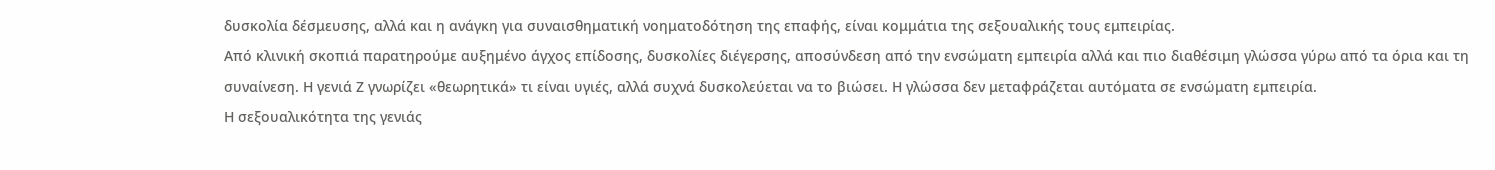δυσκολία δέσμευσης, αλλά και η ανάγκη για συναισθηματική νοηματοδότηση της επαφής, είναι κομμάτια της σεξουαλικής τους εμπειρίας.
Από κλινική σκοπιά παρατηρούμε αυξημένο άγχος επίδοσης, δυσκολίες διέγερσης, αποσύνδεση από την ενσώματη εμπειρία αλλά και πιο διαθέσιμη γλώσσα γύρω από τα όρια και τη συναίνεση. Η γενιά Ζ γνωρίζει «θεωρητικά» τι είναι υγιές, αλλά συχνά δυσκολεύεται να το βιώσει. Η γλώσσα δεν μεταφράζεται αυτόματα σε ενσώματη εμπειρία.
Η σεξουαλικότητα της γενιάς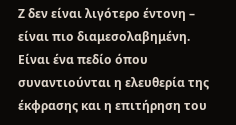Ζ δεν είναι λιγότερο έντονη – είναι πιο διαμεσολαβημένη. Είναι ένα πεδίο όπου συναντιούνται η ελευθερία της έκφρασης και η επιτήρηση του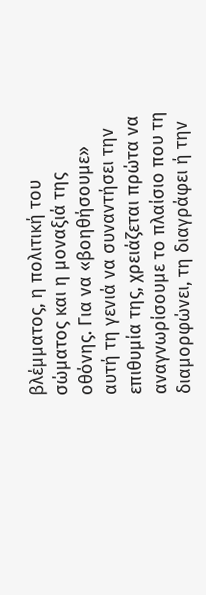βλέμματος, η πολιτική του σώματος και η μοναξιά της οθόνης. Για να «βοηθήσουμε» αυτή τη γενιά να συναντήσει την επιθυμία της, χρειάζεται πρώτα να αναγνωρίσουμε το πλαίσιο που τη διαμορφώνει, τη διαγράφει ή την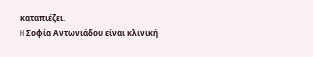καταπιέζει.
H Σοφία Αντωνιάδου είναι κλινική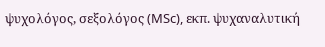ψυχολόγος, σεξολόγος (MSc), εκπ. ψυχαναλυτική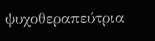ψυχοθεραπεύτρια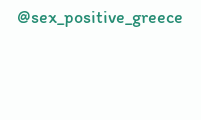@sex_positive_greece